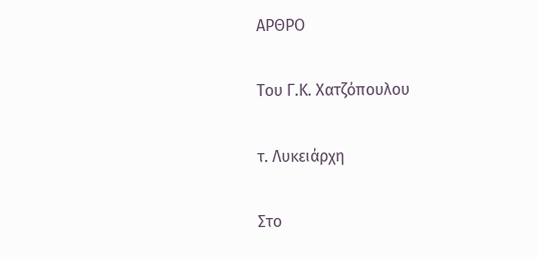ΑΡΘΡΟ

Του Γ.Κ. Χατζόπουλου

τ. Λυκειάρχη

Στο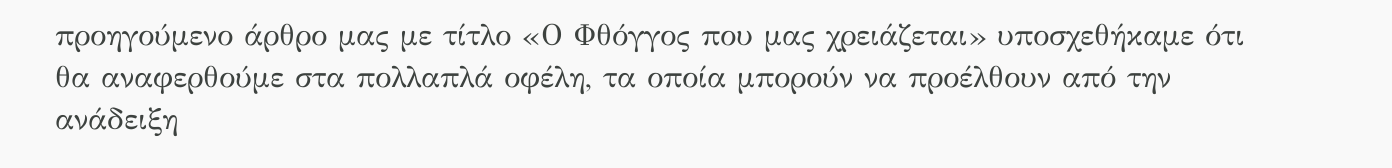προηγούμενο άρθρο μας με τίτλο «Ο Φθόγγος που μας χρειάζεται» υποσχεθήκαμε ότι θα αναφερθούμε στα πολλαπλά οφέλη, τα οποία μπορούν να προέλθουν από την ανάδειξη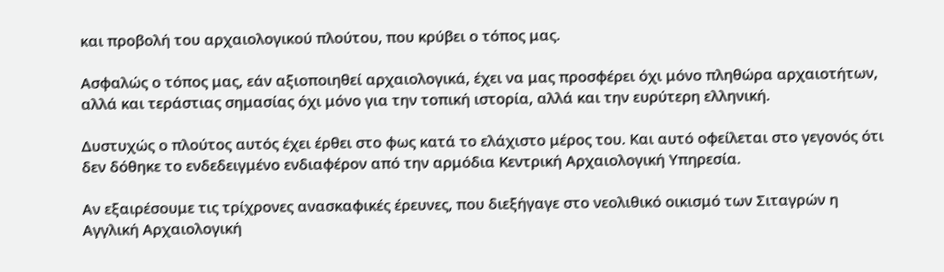και προβολή του αρχαιολογικού πλούτου, που κρύβει ο τόπος μας.

Ασφαλώς ο τόπος μας, εάν αξιοποιηθεί αρχαιολογικά, έχει να μας προσφέρει όχι μόνο πληθώρα αρχαιοτήτων, αλλά και τεράστιας σημασίας όχι μόνο για την τοπική ιστορία, αλλά και την ευρύτερη ελληνική.

Δυστυχώς ο πλούτος αυτός έχει έρθει στο φως κατά το ελάχιστο μέρος του. Και αυτό οφείλεται στο γεγονός ότι δεν δόθηκε το ενδεδειγμένο ενδιαφέρον από την αρμόδια Κεντρική Αρχαιολογική Υπηρεσία.

Αν εξαιρέσουμε τις τρίχρονες ανασκαφικές έρευνες, που διεξήγαγε στο νεολιθικό οικισμό των Σιταγρών η Αγγλική Αρχαιολογική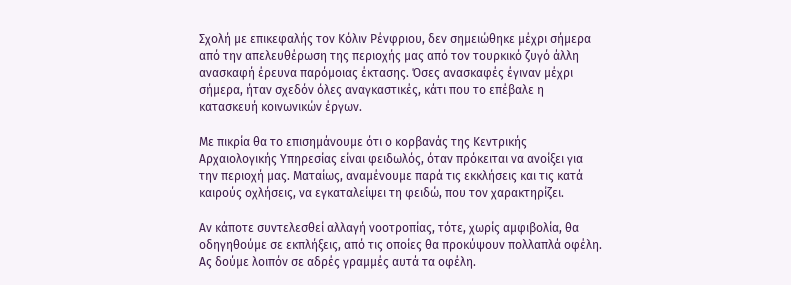Σχολή με επικεφαλής τον Κόλιν Ρένφριου, δεν σημειώθηκε μέχρι σήμερα από την απελευθέρωση της περιοχής μας από τον τουρκικό ζυγό άλλη ανασκαφή έρευνα παρόμοιας έκτασης. Όσες ανασκαφές έγιναν μέχρι σήμερα, ήταν σχεδόν όλες αναγκαστικές, κάτι που το επέβαλε η κατασκευή κοινωνικών έργων.

Με πικρία θα το επισημάνουμε ότι ο κορβανάς της Κεντρικής Αρχαιολογικής Υπηρεσίας είναι φειδωλός, όταν πρόκειται να ανοίξει για την περιοχή μας. Ματαίως, αναμένουμε παρά τις εκκλήσεις και τις κατά καιρούς οχλήσεις, να εγκαταλείψει τη φειδώ, που τον χαρακτηρίζει.

Αν κάποτε συντελεσθεί αλλαγή νοοτροπίας, τότε, χωρίς αμφιβολία, θα οδηγηθούμε σε εκπλήξεις, από τις οποίες θα προκύψουν πολλαπλά οφέλη. Ας δούμε λοιπόν σε αδρές γραμμές αυτά τα οφέλη.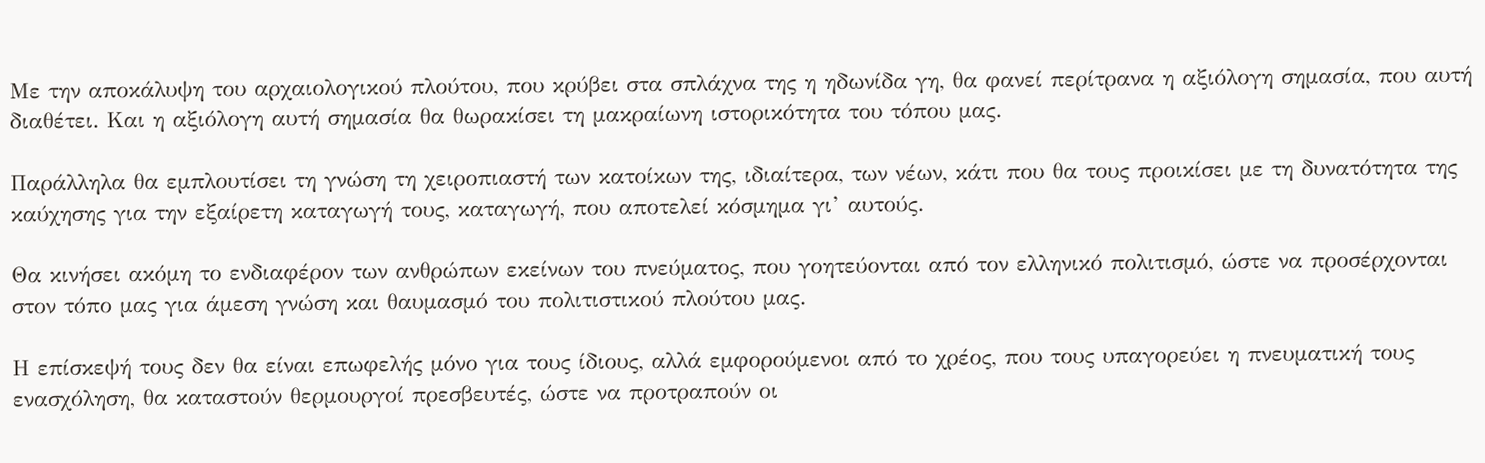Με την αποκάλυψη του αρχαιολογικού πλούτου, που κρύβει στα σπλάχνα της η ηδωνίδα γη, θα φανεί περίτρανα η αξιόλογη σημασία, που αυτή διαθέτει. Και η αξιόλογη αυτή σημασία θα θωρακίσει τη μακραίωνη ιστορικότητα του τόπου μας.

Παράλληλα θα εμπλουτίσει τη γνώση τη χειροπιαστή των κατοίκων της, ιδιαίτερα, των νέων, κάτι που θα τους προικίσει με τη δυνατότητα της καύχησης για την εξαίρετη καταγωγή τους, καταγωγή, που αποτελεί κόσμημα γι’ αυτούς.

Θα κινήσει ακόμη το ενδιαφέρον των ανθρώπων εκείνων του πνεύματος, που γοητεύονται από τον ελληνικό πολιτισμό, ώστε να προσέρχονται στον τόπο μας για άμεση γνώση και θαυμασμό του πολιτιστικού πλούτου μας.

Η επίσκεψή τους δεν θα είναι επωφελής μόνο για τους ίδιους, αλλά εμφορούμενοι από το χρέος, που τους υπαγορεύει η πνευματική τους ενασχόληση, θα καταστούν θερμουργοί πρεσβευτές, ώστε να προτραπούν οι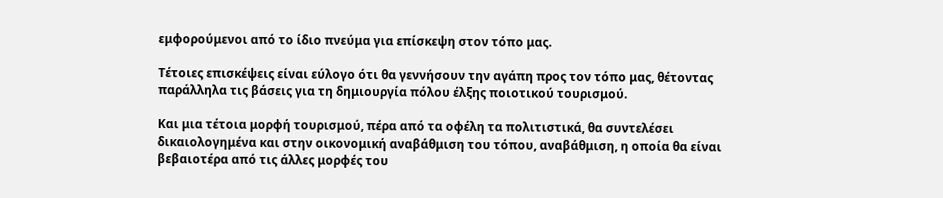εμφορούμενοι από το ίδιο πνεύμα για επίσκεψη στον τόπο μας.

Τέτοιες επισκέψεις είναι εύλογο ότι θα γεννήσουν την αγάπη προς τον τόπο μας, θέτοντας παράλληλα τις βάσεις για τη δημιουργία πόλου έλξης ποιοτικού τουρισμού.

Και μια τέτοια μορφή τουρισμού, πέρα από τα οφέλη τα πολιτιστικά, θα συντελέσει δικαιολογημένα και στην οικονομική αναβάθμιση του τόπου, αναβάθμιση, η οποία θα είναι βεβαιοτέρα από τις άλλες μορφές του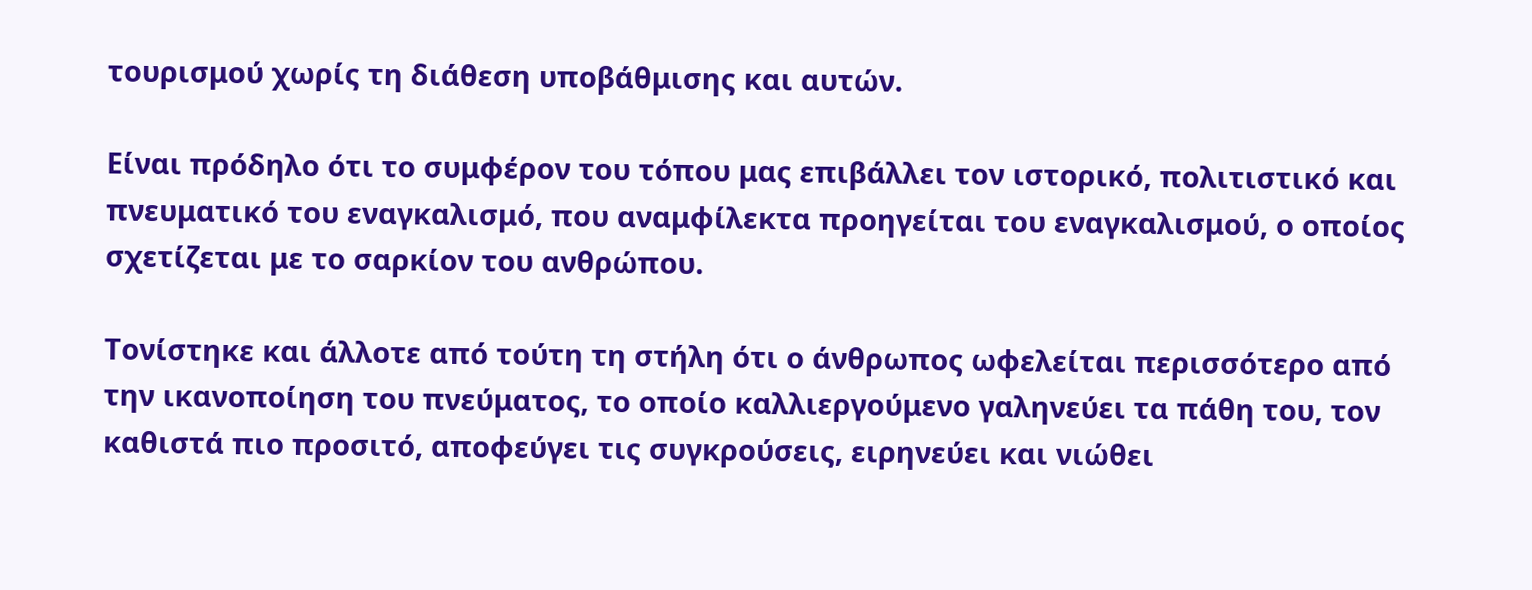τουρισμού χωρίς τη διάθεση υποβάθμισης και αυτών.

Είναι πρόδηλο ότι το συμφέρον του τόπου μας επιβάλλει τον ιστορικό, πολιτιστικό και πνευματικό του εναγκαλισμό, που αναμφίλεκτα προηγείται του εναγκαλισμού, ο οποίος σχετίζεται με το σαρκίον του ανθρώπου.

Τονίστηκε και άλλοτε από τούτη τη στήλη ότι ο άνθρωπος ωφελείται περισσότερο από την ικανοποίηση του πνεύματος, το οποίο καλλιεργούμενο γαληνεύει τα πάθη του, τον καθιστά πιο προσιτό, αποφεύγει τις συγκρούσεις, ειρηνεύει και νιώθει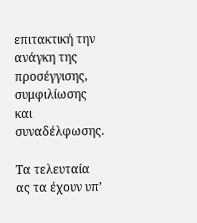επιτακτική την ανάγκη της προσέγγισης, συμφιλίωσης και συναδέλφωσης.

Τα τελευταία ας τα έχουν υπ’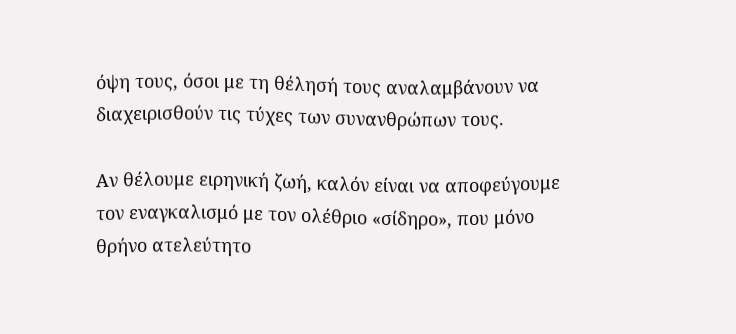όψη τους, όσοι με τη θέλησή τους αναλαμβάνουν να διαχειρισθούν τις τύχες των συνανθρώπων τους.

Αν θέλουμε ειρηνική ζωή, καλόν είναι να αποφεύγουμε τον εναγκαλισμό με τον ολέθριο «σίδηρο», που μόνο θρήνο ατελεύτητο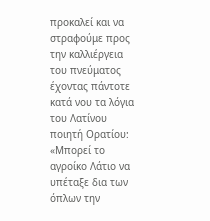προκαλεί και να στραφούμε προς την καλλιέργεια του πνεύματος έχοντας πάντοτε κατά νου τα λόγια του Λατίνου ποιητή Ορατίου: «Μπορεί το αγροίκο Λάτιο να υπέταξε δια των όπλων την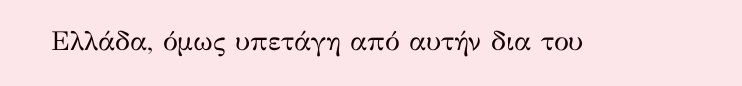Ελλάδα, όμως υπετάγη από αυτήν δια του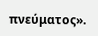πνεύματος».